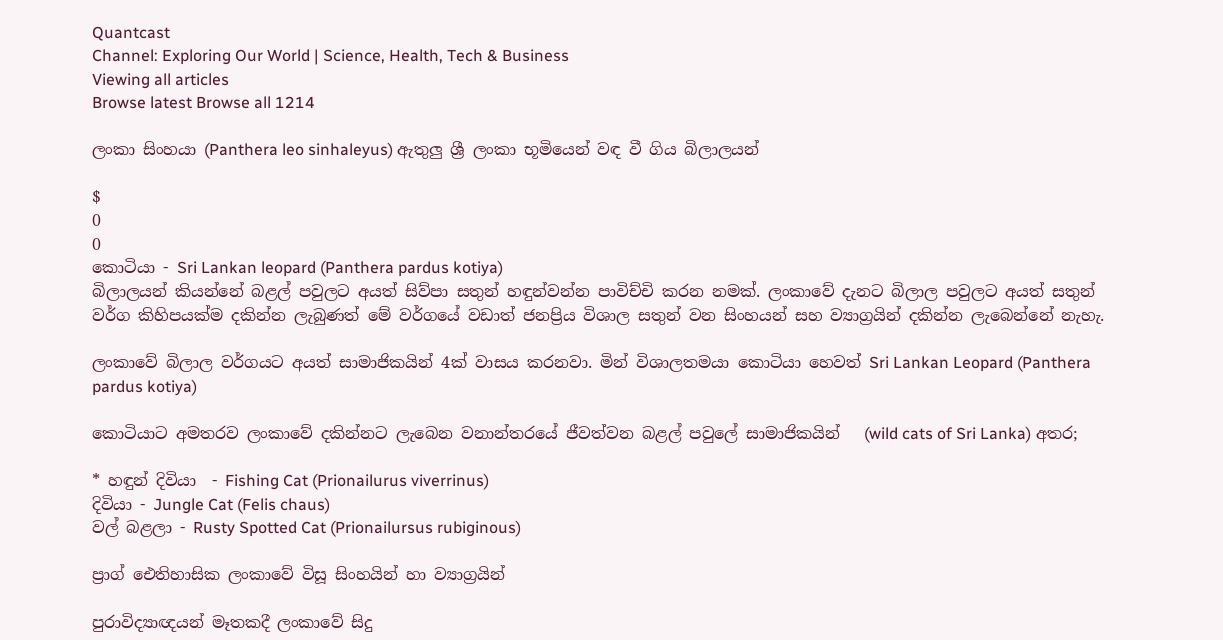Quantcast
Channel: Exploring Our World | Science, Health, Tech & Business
Viewing all articles
Browse latest Browse all 1214

ලංකා සිංහයා (Panthera leo sinhaleyus) ඇතුලු ශ්‍රී ලංකා භූමියෙන් වඳ වී ගිය බිලාලයන්

$
0
0
කොටියා - Sri Lankan leopard (Panthera pardus kotiya)
බිලාලයන් කියන්නේ බළල් පවුලට අයත් සිව්පා සතුන් හඳුන්වන්න පාවිච්චි කරන නමක්. ලංකාවේ දැනට බිලාල පවුලට අයත් සතුන් වර්ග කිහිපයක්ම දකින්න ලැබුණත් මේ වර්ගයේ වඩාත් ජනප්‍රිය විශාල සතුන් වන සිංහයන් සහ ව්‍යාග්‍රයින් දකින්න ලැබෙන්නේ නැහැ.

ලංකාවේ බිලාල වර්ගයට අයත් සාමාජිකයින් 4ක් වාසය කරනවා. මින් විශාලතමයා කොටියා හෙවත් Sri Lankan Leopard (Panthera pardus kotiya)

කොටියාට අමතරව ලංකාවේ දකින්නට ලැබෙන වනාන්තරයේ ජීවත්වන බළල් පවුලේ සාමාජිකයින්   (wild cats of Sri Lanka) අතර;

* හඳුන් දිවියා  - Fishing Cat (Prionailurus viverrinus)
දිවියා - Jungle Cat (Felis chaus)
වල් බළලා - Rusty Spotted Cat (Prionailursus rubiginous)

ප්‍රාග් ඓතිහාසික ලංකාවේ විසූ සිංහයින් හා ව්‍යාග්‍රයින්

පුරාවිද්‍යාඥයන් මෑතකදී ලංකාවේ සිදු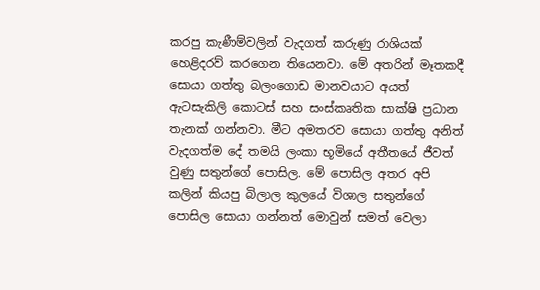කරපු කැණීම්වලින් වැදගත් කරුණු රාශියක් හෙළිදරව් කරගෙන තියෙනවා. මේ අතරින් මෑතකදී සොයා ගත්තු බලංගොඩ මානවයාට අයත් ඇටසැකිලි කොටස් සහ සංස්කෘතික සාක්ෂි ප්‍රධාන තැනක් ගන්නවා. මීට අමතරව සොයා ගත්තු අනිත් වැදගත්ම දේ තමයි ලංකා භූමියේ අතීතයේ ජීවත් වුණු සතුන්ගේ පොසිල. මේ පොසිල අතර අපි කලින් කියපු බිලාල කුලයේ විශාල සතුන්ගේ පොසිල සොයා ගන්නත් මොවුන් සමත් වෙලා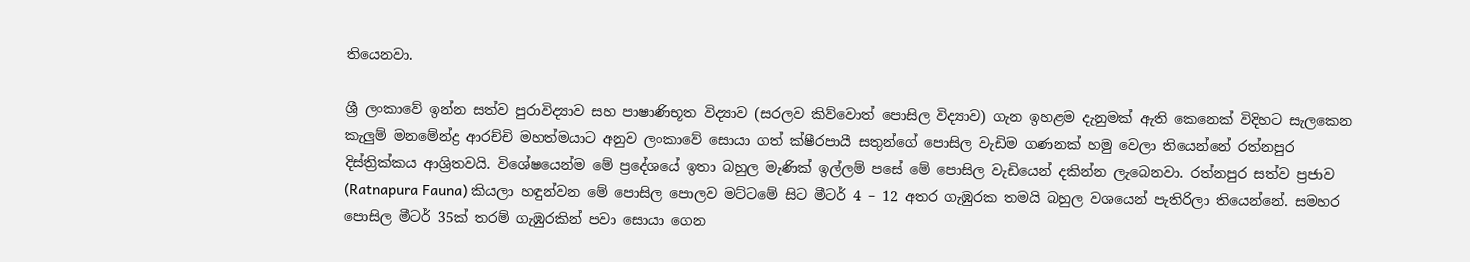තියෙනවා.

ශ්‍රී ලංකාවේ ඉන්න සත්ව පුරාවිද්‍යාව සහ පාෂාණිභූත විද්‍යාව (සරලව කිව්වොත් පොසිල විද්‍යාව) ගැන ඉහළම දැනුමක් ඇති කෙනෙක් විදිහට සැලකෙන කැලුම් මනමේන්ද්‍ර ආරච්චි මහත්මයාට අනුව ලංකාවේ සොයා ගත් ක්ෂීරපායී සතුන්ගේ පොසිල වැඩිම ගණනක් හමු වෙලා තියෙන්නේ රත්නපුර දිස්ත්‍රික්කය ආශ්‍රිතවයි. විශේෂයෙන්ම මේ ප්‍රදේශයේ ඉතා බහුල මැණික් ඉල්ලම් පසේ මේ පොසිල වැඩියෙන් දකින්න ලැබෙනවා. රත්නපුර සත්ව ප්‍රජාව (Ratnapura Fauna) කියලා හඳුන්වන මේ පොසිල පොලව මට්ටමේ සිට මීටර් 4 – 12 අතර ගැඹුරක තමයි බහුල වශයෙන් පැතිරිලා තියෙන්නේ. සමහර පොසිල මීටර් 35ක් තරම් ගැඹුරකින් පවා සොයා ගෙන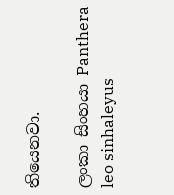තියෙනවා.

ලංකා සිංහයා Panthera leo sinhaleyus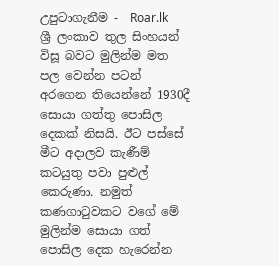උපුටාගැනීම -  Roar.lk
ශ්‍රී ලංකාව තුල සිංහයන් විසූ බවට මුලින්ම මත පල වෙන්න පටන් අරගෙන තියෙන්නේ 1930දී සොයා ගත්තු පොසිල දෙකක් නිසයි. ඊට පස්සේ මීට අදාලව කැණීම් කටයුතු පවා පුළුල් කෙරුණා. නමුත් කණගාටුවකට වගේ මේ මුලින්ම සොයා ගත් පොසිල දෙක හැරෙන්න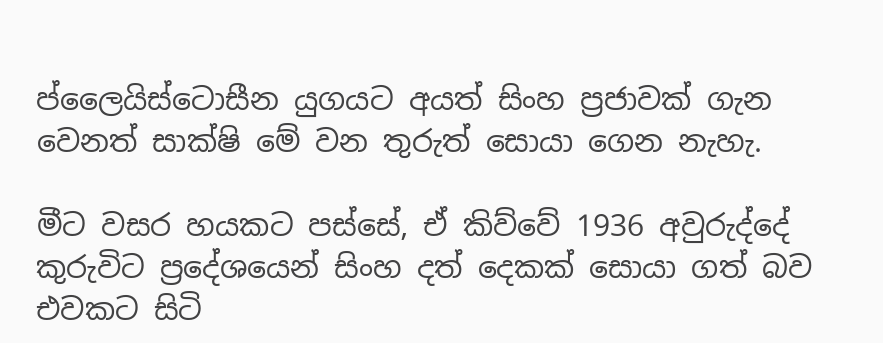ප්ලෛයිස්ටොසීන යුගයට අයත් සිංහ ප්‍රජාවක් ගැන වෙනත් සාක්ෂි මේ වන තුරුත් සොයා ගෙන නැහැ.

මීට වසර හයකට පස්සේ, ඒ කිව්වේ 1936 අවුරුද්දේ කුරුවිට ප්‍රදේශයෙන් සිංහ දත් දෙකක් සොයා ගත් බව එවකට සිටි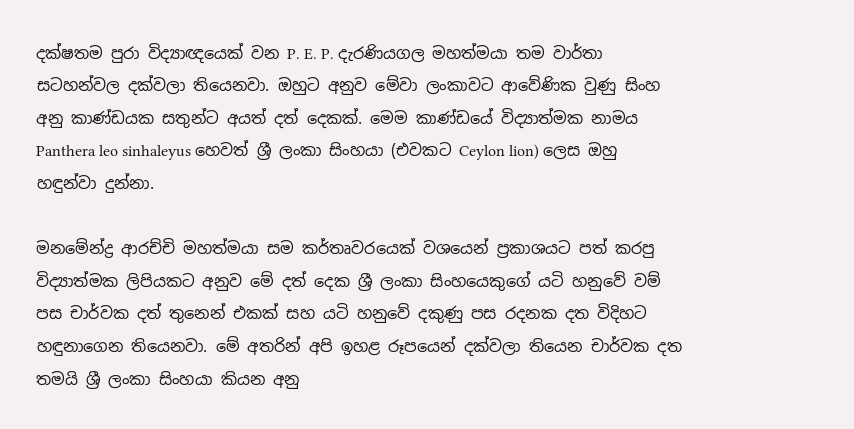දක්ෂතම පුරා විද්‍යාඥයෙක් වන P. E. P. දැරණියගල මහත්මයා තම වාර්තා සටහන්වල දක්වලා තියෙනවා. ඔහුට අනුව මේවා ලංකාවට ආවේණික වුණු සිංහ අනු කාණ්ඩයක සතුන්ට අයත් දත් දෙකක්. මෙම කාණ්ඩයේ විද්‍යාත්මක නාමය Panthera leo sinhaleyus හෙවත් ශ්‍රී ලංකා සිංහයා (එවකට Ceylon lion) ලෙස ඔහු හඳුන්වා දුන්නා.

මනමේන්ද්‍ර ආරච්චි මහත්මයා සම කර්තෘවරයෙක් වශයෙන් ප්‍රකාශයට පත් කරපු විද්‍යාත්මක ලිපියකට අනුව මේ දත් දෙක ශ්‍රී ලංකා සිංහයෙකුගේ යටි හනුවේ වම් පස චාර්වක දත් තුනෙන් එකක් සහ යටි හනුවේ දකුණු පස රදනක දත විදිහට හඳුනාගෙන තියෙනවා. මේ අතරින් අපි ඉහළ රූපයෙන් දක්වලා තියෙන චාර්වක දත තමයි ශ්‍රී ලංකා සිංහයා කියන අනු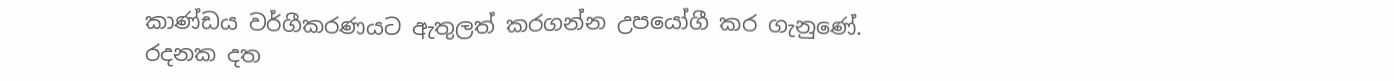කාණ්ඩය වර්ගීකරණයට ඇතුලත් කරගන්න උපයෝගී කර ගැනුණේ. රදනක දත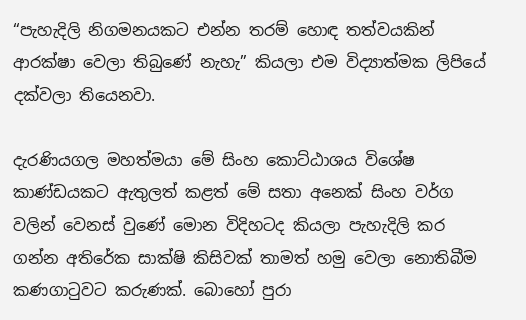“පැහැදිලි නිගමනයකට එන්න තරම් හොඳ තත්වයකින් ආරක්ෂා වෙලා තිබුණේ නැහැ” කියලා එම විද්‍යාත්මක ලිපියේ දක්වලා තියෙනවා.

දැරණියගල මහත්මයා මේ සිංහ කොට්ඨාශය විශේෂ කාණ්ඩයකට ඇතුලත් කළත් මේ සතා අනෙක් සිංහ වර්ග වලින් වෙනස් වුණේ මොන විදිහටද කියලා පැහැදිලි කර ගන්න අතිරේක සාක්ෂි කිසිවක් තාමත් හමු වෙලා නොතිබීම කණගාටුවට කරුණක්. බොහෝ පුරා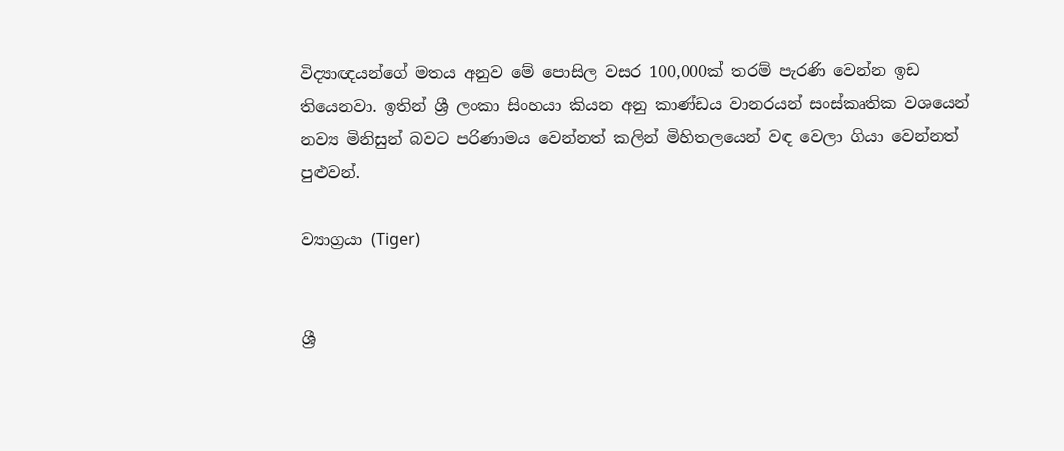විද්‍යාඥයන්ගේ මතය අනුව මේ පොසිල වසර 100,000ක් තරම් පැරණි වෙන්න ඉඩ තියෙනවා. ඉතින් ශ්‍රී ලංකා සිංහයා කියන අනු කාණ්ඩය වානරයන් සංස්කෘතික වශයෙන් නව්‍ය මිනිසුන් බවට පරිණාමය වෙන්නත් කලින් මිහිතලයෙන් වඳ වෙලා ගියා වෙන්නත් පුළුවන්.

ව්‍යාග්‍රයා (Tiger)


ශ්‍රී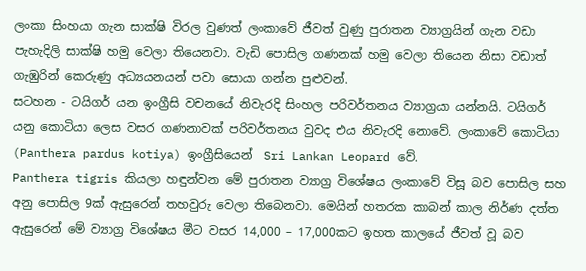ලංකා සිංහයා ගැන සාක්ෂි විරල වුණත් ලංකාවේ ජීවත් වුණු පුරාතන ව්‍යාග්‍රයින් ගැන වඩා පැහැදිලි සාක්ෂි හමු වෙලා තියෙනවා. වැඩි පොසිල ගණනක් හමු වෙලා තියෙන නිසා වඩාත් ගැඹුරින් කෙරුණු අධ්‍යයනයන් පවා සොයා ගන්න පුළුවන්.
සටහන - ටයිගර් යන ඉංග්‍රීසි වචනයේ නිවැරදි සිංහල පරිවර්තනය ව්‍යාග්‍රයා යන්නයි. ටයිගර් යනු කොටියා ලෙස වසර ගණනාවක් පරිවර්තනය වුවද එය නිවැරදි නොවේ. ලංකාවේ කොටියා (Panthera pardus kotiya) ඉංග්‍රීසියෙන්  Sri Lankan Leopard වේ.
Panthera tigris කියලා හඳුන්වන මේ පුරාතන ව්‍යාග්‍ර විශේෂය ලංකාවේ විසූ බව පොසිල සහ අනු පොසිල 9ක් ඇසුරෙන් තහවුරු වෙලා තිබෙනවා. මෙයින් හතරක කාබන් කාල නිර්ණ දත්ත ඇසුරෙන් මේ ව්‍යාග්‍ර විශේෂය මීට වසර 14,000 – 17,000කට ඉහත කාලයේ ජීවත් වූ බව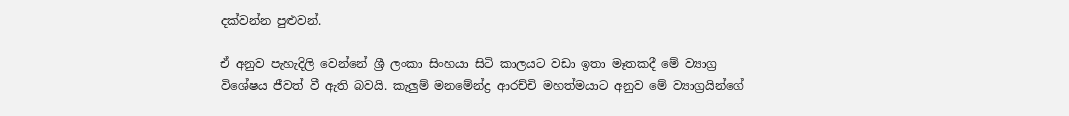දක්වන්න පුළුවන්.

ඒ අනුව පැහැදිලි වෙන්නේ ශ්‍රී ලංකා සිංහයා සිටි කාලයට වඩා ඉතා මෑතකදී මේ ව්‍යාග්‍ර විශේෂය ජීවත් වී ඇති බවයි. කැලුම් මනමේන්ද්‍ර ආරච්චි මහත්මයාට අනුව මේ ව්‍යාග්‍රයින්ගේ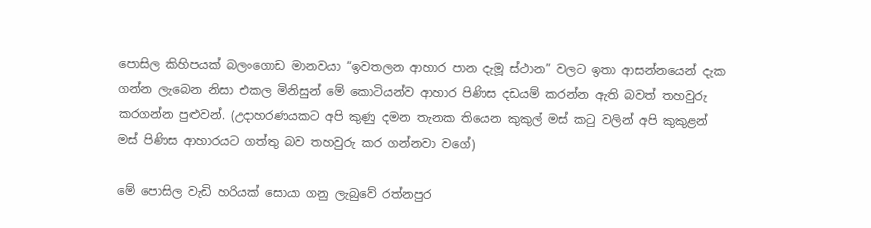පොසිල කිහිපයක් බලංගොඩ මානවයා “ඉවතලන ආහාර පාන දැමූ ස්ථාන” වලට ඉතා ආසන්නයෙන් දැක ගන්න ලැබෙන නිසා එකල මිනිසුන් මේ කොටියන්ව ආහාර පිණිස දඩයම් කරන්න ඇති බවත් තහවුරු කරගන්න පුළුවන්. (උදාහරණයකට අපි කුණු දමන තැනක තියෙන කුකුල් මස් කටු වලින් අපි කුකුළන් මස් පිණිස ආහාරයට ගත්තු බව තහවුරු කර ගන්නවා වගේ)

මේ පොසිල වැඩි හරියක් සොයා ගනු ලැබුවේ රත්නපුර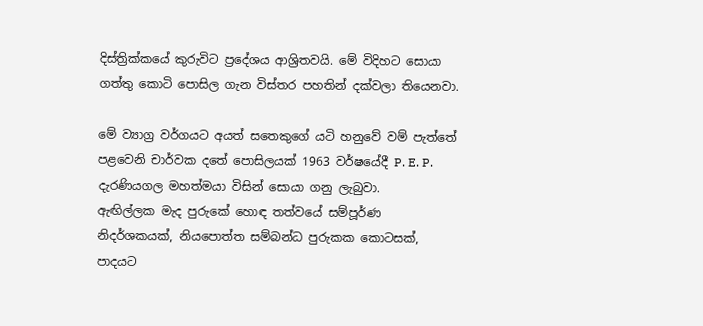දිස්ත්‍රික්කයේ කුරුවිට ප්‍රදේශය ආශ්‍රිතවයි. මේ විදිහට සොයා ගත්තු කොටි පොසිල ගැන විස්තර පහතින් දක්වලා තියෙනවා.

මේ ව්‍යාග්‍ර වර්ගයට අයත් සතෙකුගේ යටි හනුවේ වම් පැත්තේ පළවෙනි චාර්වක දතේ පොසිලයක් 1963 වර්ෂයේදී P. E. P. දැරණියගල මහත්මයා විසින් සොයා ගනු ලැබුවා.
ඇඟිල්ලක මැද පුරුකේ හොඳ තත්වයේ සම්පූර්ණ නිදර්ශකයක්, නියපොත්ත සම්බන්ධ පුරුකක කොටසක්, පාදයට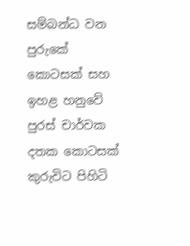සම්බන්ධ වන පුරුකේ කොටසක් සහ ඉහළ හනුවේ පුරස් චාර්වක දතක කොටසක් කුරුවිට පිහිටි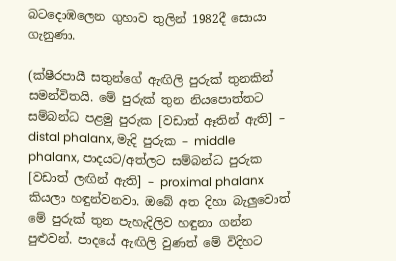බටදොඹලෙන ගුහාව තුලින් 1982දී සොයා ගැනුණා.

(ක්ෂීරපායී සතුන්ගේ ඇඟිලි පුරුක් තුනකින් සමන්විතයි. මේ පුරුක් තුන නියපොත්තට සම්බන්ධ පළමු පුරුක [වඩාත් ඈතින් ඇති] – distal phalanx, මැදි පුරුක – middle phalanx, පාදයට/අත්ලට සම්බන්ධ පුරුක [වඩාත් ලඟින් ඇති] – proximal phalanx කියලා හඳුන්වනවා. ඔබේ අත දිහා බැලුවොත් මේ පුරුක් තුන පැහැදිලිව හඳුනා ගන්න පුළුවන්. පාදයේ ඇඟිලි වුණත් මේ විදිහට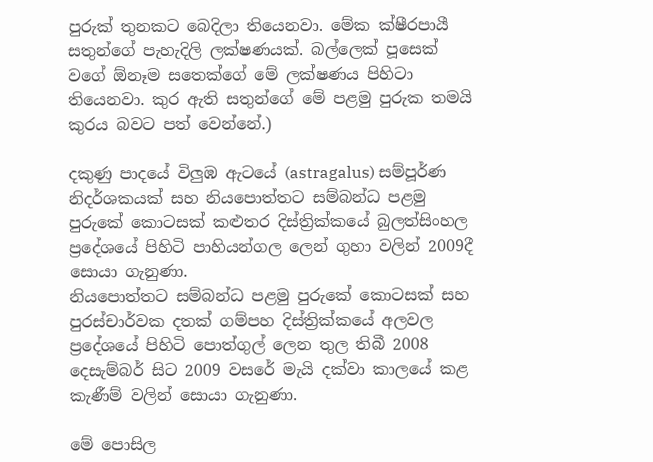පුරුක් තුනකට බෙදිලා තියෙනවා. මේක ක්ෂීරපායී සතුන්ගේ පැහැදිලි ලක්ෂණයක්. බල්ලෙක් පූසෙක් වගේ ඕනෑම සතෙක්ගේ මේ ලක්ෂණය පිහිටා තියෙනවා. කුර ඇති සතුන්ගේ මේ පළමු පුරුක තමයි කුරය බවට පත් වෙන්නේ.)

දකුණු පාදයේ විලුඹ ඇටයේ (astragalus) සම්පූර්ණ නිදර්ශකයක් සහ නියපොත්තට සම්බන්ධ පළමු පුරුකේ කොටසක් කළුතර දිස්ත්‍රික්කයේ බුලත්සිංහල ප්‍රදේශයේ පිහිටි පාහියන්ගල ලෙන් ගුහා වලින් 2009දී සොයා ගැනුණා.
නියපොත්තට සම්බන්ධ පළමු පුරුකේ කොටසක් සහ පුරස්චාර්වක දතක් ගම්පහ දිස්ත්‍රික්කයේ අලවල ප්‍රදේශයේ පිහිටි පොත්ගුල් ලෙන තුල තිබී 2008 දෙසැම්බර් සිට 2009 වසරේ මැයි දක්වා කාලයේ කළ කැණීම් වලින් සොයා ගැනුණා.

මේ පොසිල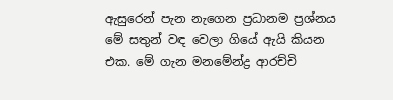ඇසුරෙන් පැන නැගෙන ප්‍රධානම ප්‍රශ්නය මේ සතුන් වඳ වෙලා ගියේ ඇයි කියන එක. මේ ගැන මනමේන්ද්‍ර ආරච්චි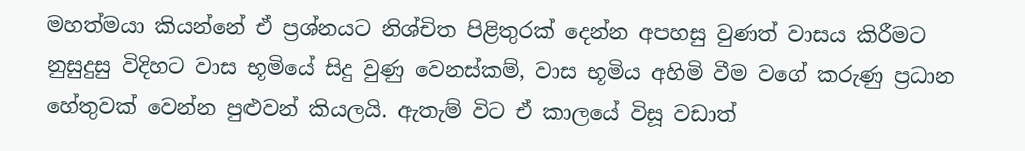මහත්මයා කියන්නේ ඒ ප්‍රශ්නයට නිශ්චිත පිළිතුරක් දෙන්න අපහසු වුණත් වාසය කිරීමට නුසුදුසු විදිහට වාස භූමියේ සිදු වුණු වෙනස්කම්, වාස භූමිය අහිමි වීම වගේ කරුණු ප්‍රධාන හේතුවක් වෙන්න පුළුවන් කියලයි. ඇතැම් විට ඒ කාලයේ විසූ වඩාත්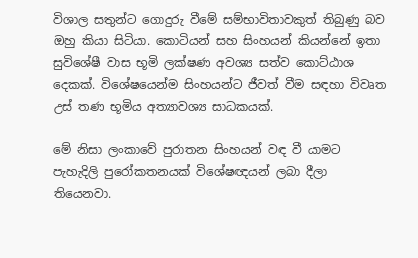විශාල සතුන්ට ගොදුරු වීමේ සම්භාවිතාවකුත් තිබුණු බව ඔහු කියා සිටියා. කොටියන් සහ සිංහයන් කියන්නේ ඉතා සුවිශේෂී වාස භූමි ලක්ෂණ අවශ්‍ය සත්ව කොට්ඨාශ දෙකක්. විශේෂයෙන්ම සිංහයන්ට ජීවත් වීම සඳහා විවෘත උස් තණ භූමිය අත්‍යාවශ්‍ය සාධකයක්.

මේ නිසා ලංකාවේ පුරාතන සිංහයන් වඳ වී යාමට පැහැදිලි පුරෝකතනයක් විශේෂඥයන් ලබා දීලා තියෙනවා.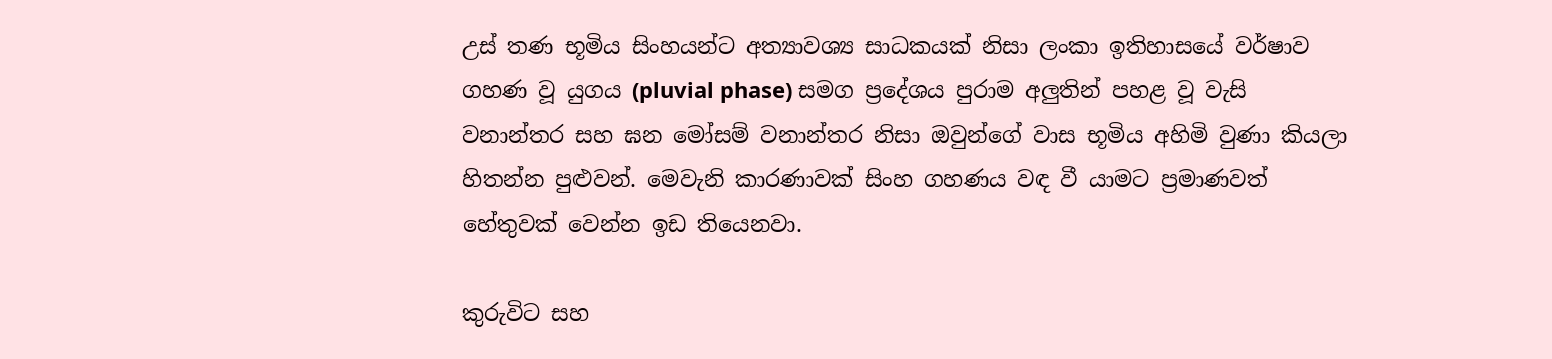උස් තණ භූමිය සිංහයන්ට අත්‍යාවශ්‍ය සාධකයක් නිසා ලංකා ඉතිහාසයේ වර්ෂාව ගහණ වූ යුගය (pluvial phase) සමග ප්‍රදේශය පුරාම අලුතින් පහළ වූ වැසි වනාන්තර සහ ඝන මෝසම් වනාන්තර නිසා ඔවුන්ගේ වාස භූමිය අහිමි වුණා කියලා හිතන්න පුළුවන්. මෙවැනි කාරණාවක් සිංහ ගහණය වඳ වී යාමට ප්‍රමාණවත් හේතුවක් වෙන්න ඉඩ තියෙනවා.

කුරුවිට සහ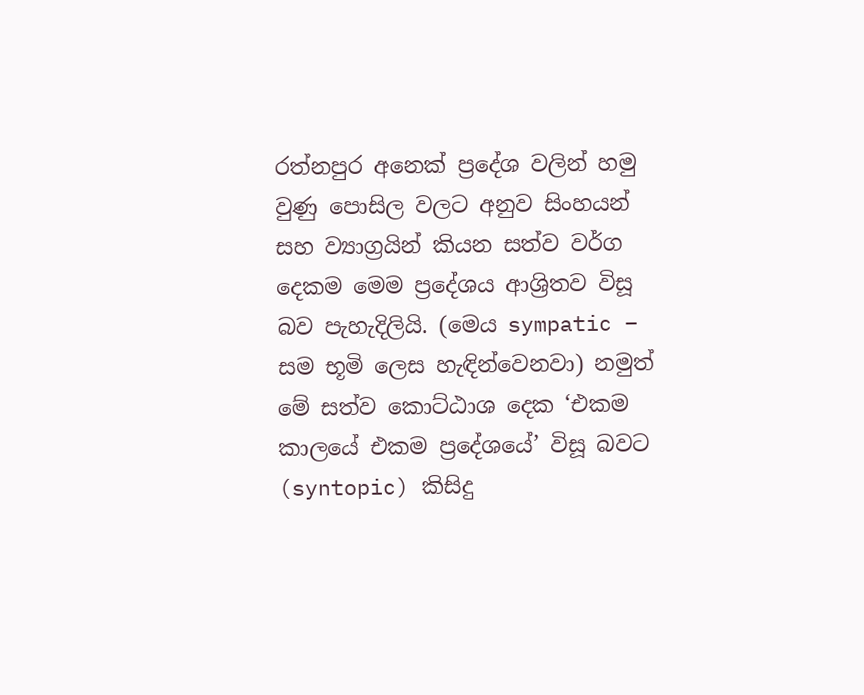රත්නපුර අනෙක් ප්‍රදේශ වලින් හමු වුණු පොසිල වලට අනුව සිංහයන් සහ ව්‍යාග්‍රයින් කියන සත්ව වර්ග දෙකම මෙම ප්‍රදේශය ආශ්‍රිතව විසූ බව පැහැදිලියි. (මෙය sympatic – සම භූමි ලෙස හැඳින්වෙනවා) නමුත් මේ සත්ව කොට්ඨාශ දෙක ‘එකම කාලයේ එකම ප්‍රදේශයේ’ විසූ බවට (syntopic) කිසිදු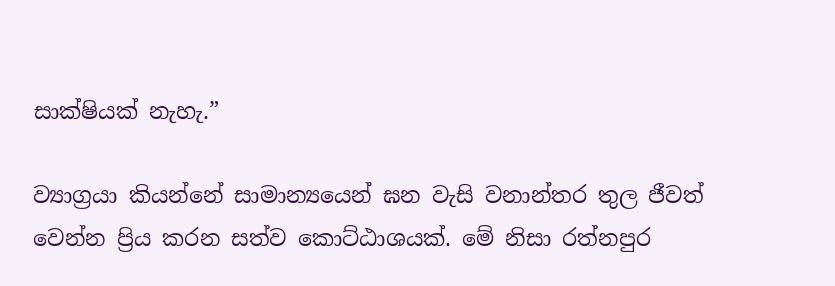සාක්ෂියක් නැහැ.”

ව්‍යාග්‍රයා කියන්නේ සාමාන්‍යයෙන් ඝන වැසි වනාන්තර තුල ජීවත් වෙන්න ප්‍රිය කරන සත්ව කොට්ඨාශයක්. මේ නිසා රත්නපුර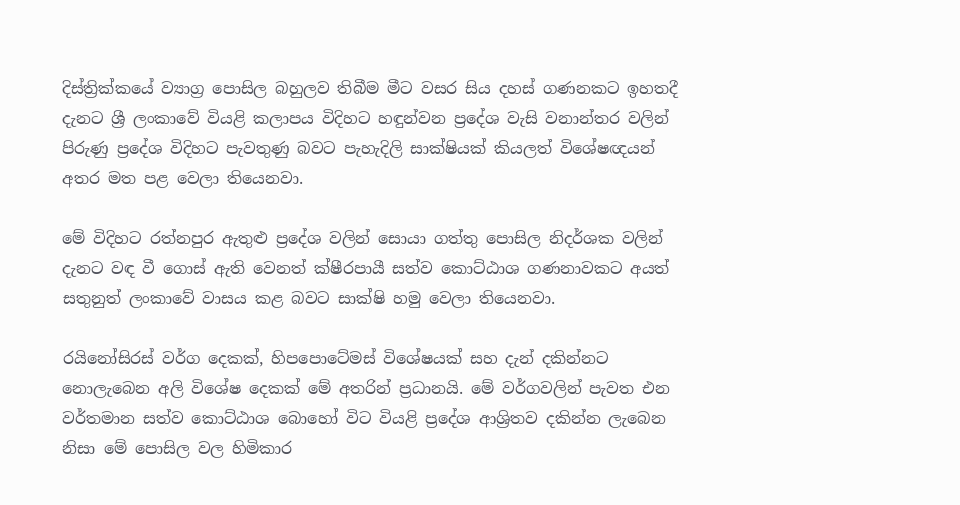දිස්ත්‍රික්කයේ ව්‍යාග්‍ර පොසිල බහුලව තිබීම මීට වසර සිය දහස් ගණනකට ඉහතදී දැනට ශ්‍රී ලංකාවේ වියළි කලාපය විදිහට හඳුන්වන ප්‍රදේශ වැසි වනාන්තර වලින් පිරුණු ප්‍රදේශ විදිහට පැවතුණු බවට පැහැදිලි සාක්ෂියක් කියලත් විශේෂඥයන් අතර මත පළ වෙලා තියෙනවා.

මේ විදිහට රත්නපුර ඇතුළු ප්‍රදේශ වලින් සොයා ගත්තු පොසිල නිදර්ශක වලින් දැනට වඳ වී ගොස් ඇති වෙනත් ක්ෂීරපායී සත්ව කොට්ඨාශ ගණනාවකට අයත් සතුනුත් ලංකාවේ වාසය කළ බවට සාක්ෂි හමු වෙලා තියෙනවා.

රයිනෝසිරස් වර්ග දෙකක්, හිපපොටේමස් විශේෂයක් සහ දැන් දකින්නට නොලැබෙන අලි විශේෂ දෙකක් මේ අතරින් ප්‍රධානයි. මේ වර්ගවලින් පැවත එන වර්තමාන සත්ව කොට්ඨාශ බොහෝ විට වියළි ප්‍රදේශ ආශ්‍රිතව දකින්න ලැබෙන නිසා මේ පොසිල වල හිමිකාර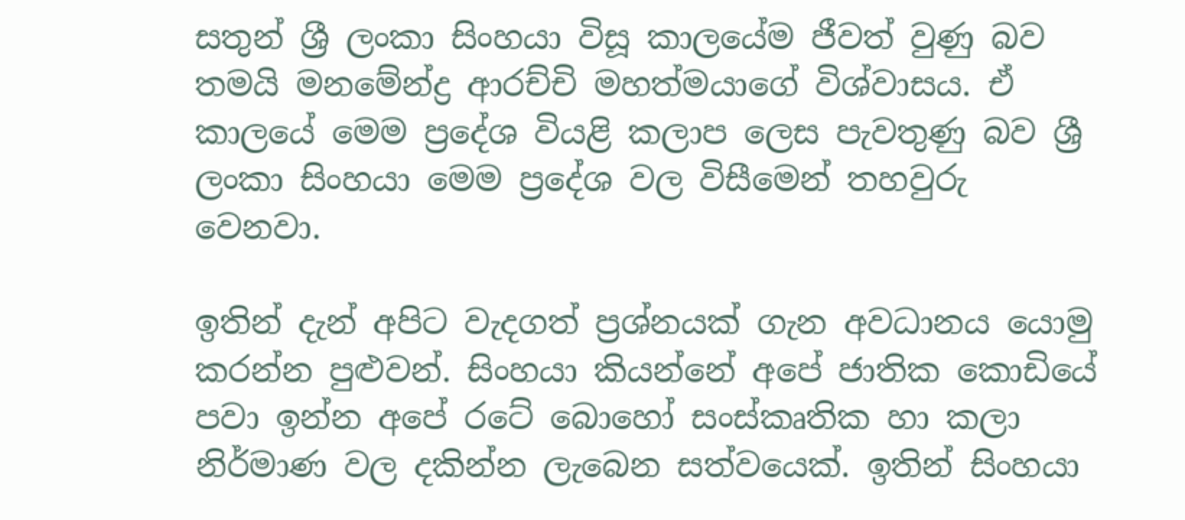සතුන් ශ්‍රී ලංකා සිංහයා විසූ කාලයේම ජීවත් වුණු බව තමයි මනමේන්ද්‍ර ආරච්චි මහත්මයාගේ විශ්වාසය. ඒ කාලයේ මෙම ප්‍රදේශ වියළි කලාප ලෙස පැවතුණු බව ශ්‍රී ලංකා සිංහයා මෙම ප්‍රදේශ වල විසීමෙන් තහවුරු වෙනවා.

ඉතින් දැන් අපිට වැදගත් ප්‍රශ්නයක් ගැන අවධානය යොමු කරන්න පුළුවන්. සිංහයා කියන්නේ අපේ ජාතික කොඩියේ පවා ඉන්න අපේ රටේ බොහෝ සංස්කෘතික හා කලා නිර්මාණ වල දකින්න ලැබෙන සත්වයෙක්. ඉතින් සිංහයා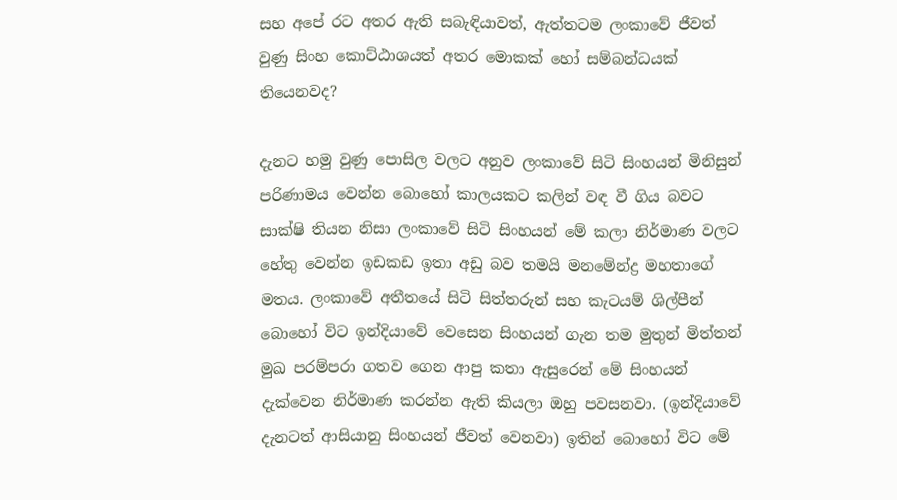සහ අපේ රට අතර ඇති සබැඳියාවත්, ඇත්තටම ලංකාවේ ජීවත් වුණු සිංහ කොට්ඨාශයත් අතර මොකක් හෝ සම්බන්ධයක් තියෙනවද?

දැනට හමු වුණු පොසිල වලට අනුව ලංකාවේ සිටි සිංහයන් මිනිසුන් පරිණාමය වෙන්න බොහෝ කාලයකට කලින් වඳ වී ගිය බවට සාක්ෂි තියන නිසා ලංකාවේ සිටි සිංහයන් මේ කලා නිර්මාණ වලට හේතු වෙන්න ඉඩකඩ ඉතා අඩු බව තමයි මනමේන්ද්‍ර මහතාගේ මතය. ලංකාවේ අතීතයේ සිටි සිත්තරුන් සහ කැටයම් ශිල්පීන් බොහෝ විට ඉන්දියාවේ වෙසෙන සිංහයන් ගැන තම මුතුන් මිත්තන් මුඛ පරම්පරා ගතව ගෙන ආපු කතා ඇසුරෙන් මේ සිංහයන් දැක්වෙන නිර්මාණ කරන්න ඇති කියලා ඔහු පවසනවා. (ඉන්දියාවේ දැනටත් ආසියානු සිංහයන් ජීවත් වෙනවා) ඉතින් බොහෝ විට මේ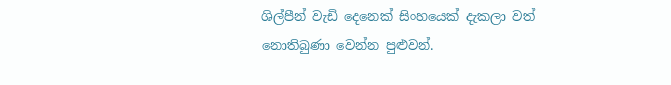ශිල්පීන් වැඩි දෙනෙක් සිංහයෙක් දැකලා වත් නොතිබුණා වෙන්න පුළුවන්.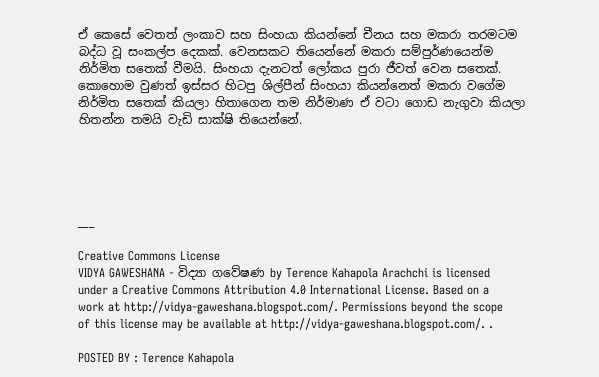ඒ කෙසේ වෙතත් ලංකාව සහ සිංහයා කියන්නේ චීනය සහ මකරා තරමටම බද්ධ වූ සංකල්ප දෙකක්. වෙනසකට තියෙන්නේ මකරා සම්පුර්ණයෙන්ම නිර්මිත සතෙක් වීමයි. සිංහයා දැනටත් ලෝකය පුරා ජීවත් වෙන සතෙක්. කොහොම වුණත් ඉස්සර හිටපු ශිල්පීන් සිංහයා කියන්නෙත් මකරා වගේම නිර්මිත සතෙක් කියලා හිතාගෙන තම නිර්මාණ ඒ වටා ගොඩ නැගුවා කියලා හිතන්න තමයි වැඩි සාක්ෂි තියෙන්නේ.





___

Creative Commons License
VIDYA GAWESHANA - විද්‍යා ගවේෂණ by Terence Kahapola Arachchi is licensed under a Creative Commons Attribution 4.0 International License. Based on a work at http://vidya-gaweshana.blogspot.com/. Permissions beyond the scope of this license may be available at http://vidya-gaweshana.blogspot.com/. .

POSTED BY : Terence Kahapola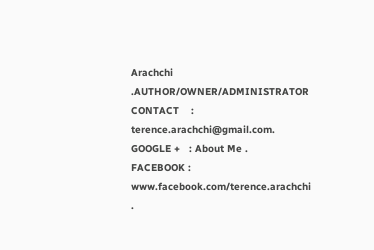Arachchi .AUTHOR/OWNER/ADMINISTRATOR
CONTACT    : terence.arachchi@gmail.com.
GOOGLE +   : About Me .
FACEBOOK : www.facebook.com/terence.arachchi .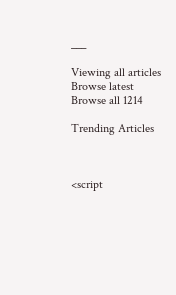___

Viewing all articles
Browse latest Browse all 1214

Trending Articles



<script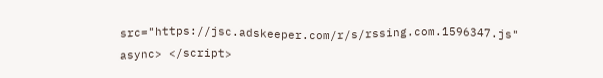src="https://jsc.adskeeper.com/r/s/rssing.com.1596347.js" async> </script>